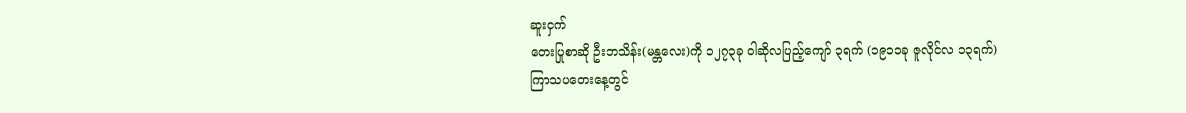ဆူးငှက်
တေးပြုစာဆို ဦးဘသိန်း(မန္တလေး)ကို ၁၂၇၃ခု ဝါဆိုလပြည့်ကျော် ၃ရက် (၁၉၁၁ခု ဇူလိုင်လ ၁၃ရက်) ကြာသပတေးနေ့တွင်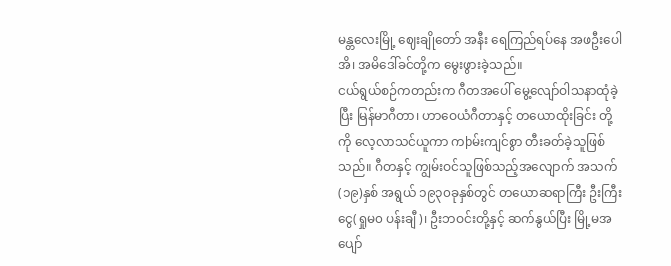မန္တလေးမြို့ ဈေးချိုတော် အနီး ရေကြည်ရပ်နေ အဖဦးပေါအိ၊ အမိဒေါ်ခင်တို့က မွေးဖွားခဲ့သည်။
ငယ်ရွယ်စဉ်ကတည်းက ဂီတအပေါ် မွေ့လျော်ဝါသနာထုံခဲ့ပြီး မြန်မာဂီတာ၊ ဟာဝေယံဂီတာနှင့် တယောထိုးခြင်း တို့ကို လေ့လာသင်ယူကာ ကþမ်းကျင်စွာ တီးခတ်ခဲ့သူဖြစ်သည်။ ဂီတနှင့် ကျွမ်းဝင်သူဖြစ်သည့်အလျောက် အသက်(၁၉)နှစ် အရွယ် ၁၉၃၀ခုနှစ်တွင် တယောဆရာကြီး ဦးကြီးငွေ(ရှုမ၀ ပန်းချီ)၊ ဦးဘဝင်းတို့နှင့် ဆက်နွယ်ပြီး မြို့မအပျော်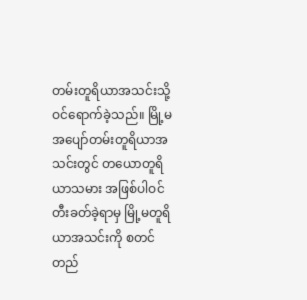တမ်းတူရိယာအသင်းသို့ ဝင်ရောက်ခဲ့သည်။ မြို့မ အပျော်တမ်းတူရိယာအသင်းတွင် တယောတူရိယာသမား အဖြစ်ပါဝင်တီးခတ်ခဲ့ရာမှ မြို့မတူရိယာအသင်းကို စတင်တည်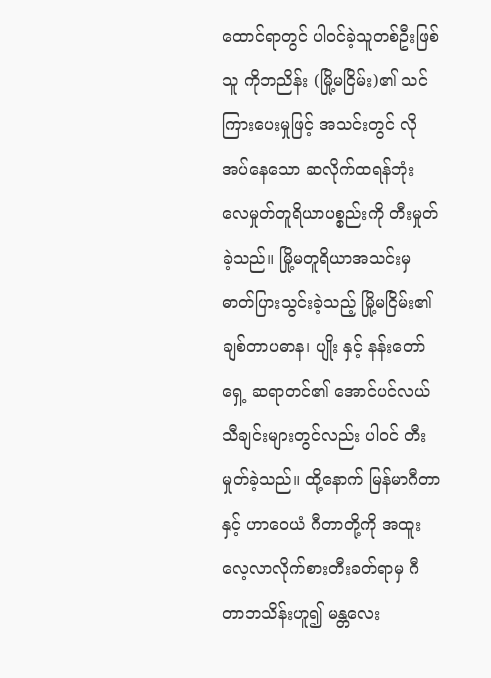ထောင်ရာတွင် ပါဝင်ခဲ့သူတစ်ဦးဖြစ်သူ ကိုဘညိန်း (မြို့မငြိမ်း)၏ သင်ကြားပေးမှုဖြင့် အသင်းတွင် လိုအပ်နေသော ဆလိုက်ထရန်ဘုံး လေမှုတ်တူရိယာပစ္စည်းကို တီးမှုတ်ခဲ့သည်။ မြို့မတူရိယာအသင်းမှ ဓာတ်ပြားသွင်းခဲ့သည့် မြို့မငြိမ်း၏ ချစ်တာပဓာန၊ ပျိုး နှင့် နန်းတော်ရှေ့ ဆရာတင်၏ အောင်ပင်လယ် သီချင်းများတွင်လည်း ပါဝင် တီးမှုတ်ခဲ့သည်။ ထို့နောက် မြန်မာဂီတာ နှင့် ဟာဝေယံ ဂီတာတို့ကို အထူး လေ့လာလိုက်စားတီးခတ်ရာမှ ဂီတာဘသိန်းဟူ၍ မန္တလေး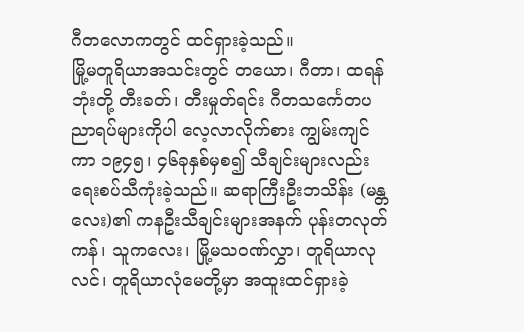ဂီတလောကတွင် ထင်ရှားခဲ့သည်။
မြို့မတူရိယာအသင်းတွင် တယော၊ ဂီတာ၊ ထရန်ဘုံးတို့ တီးခတ်၊ တီးမှုတ်ရင်း ဂီတသင်္ကေတပညာရပ်များကိုပါ လေ့လာလိုက်စား ကျွမ်းကျင်ကာ ၁၉၄၅၊ ၄၆ခုနှစ်မှစ၍ သီချင်းများလည်းရေးစပ်သီကုံးခဲ့သည်။ ဆရာကြီးဦးဘသိန်း (မန္တလေး)၏ ကနဦးသီချင်းများအနက် ပုန်းတလုတ်ကန်၊ သူကလေး၊ မြို့မသဝဏ်လွှာ၊ တူရိယာလုလင်၊ တူရိယာလုံမေတို့မှာ အထူးထင်ရှားခဲ့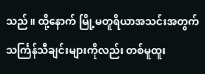သည်။ ထို့နောက် မြို့မတူရိယာအသင်းအတွက် သင်္ကြန်သီချင်းများကိုလည်း တစ်မူထူး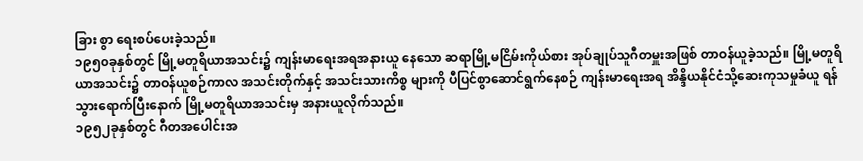ခြား စွာ ရေးစပ်ပေးခဲ့သည်။
၁၉၅၀ခုနှစ်တွင် မြို့မတူရိယာအသင်း၌ ကျန်းမာရေးအရအနားယူ နေသော ဆရာမြို့မငြိမ်းကိုယ်စား အုပ်ချုပ်သူဂီတမှူးအဖြစ် တာဝန်ယူခဲ့သည်။ မြို့မတူရိယာအသင်း၌ တာဝန်ယူစဉ်ကာလ အသင်းတိုက်နှင့် အသင်းသားကိစ္စ များကို ပီပြင်စွာဆောင်ရွက်နေစဉ် ကျန်းမာရေးအရ အိန္ဒိယနိုင်ငံသို့ဆေးကုသမှုခံယူ ရန် သွားရောက်ပြီးနောက် မြို့မတူရိယာအသင်းမှ အနားယူလိုက်သည်။
၁၉၅၂ခုနှစ်တွင် ဂီတအပေါင်းအ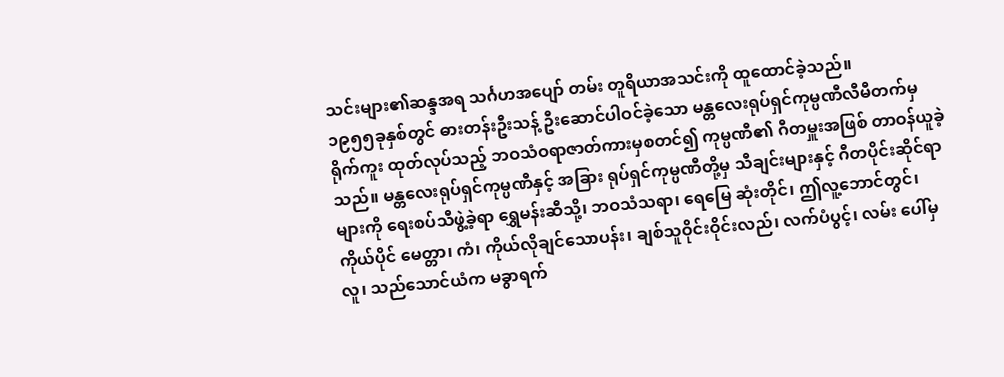သင်းများ၏ဆန္ဒအရ သင်္ဂဟအပျော် တမ်း တူရိယာအသင်းကို ထူထောင်ခဲ့သည်။
၁၉၅၅ခုနှစ်တွင် ဓားတန်းဦးသန့် ဦးဆောင်ပါဝင်ခဲ့သော မန္တလေးရုပ်ရှင်ကုမ္ပဏီလီမီတက်မှ ရိုက်ကူး ထုတ်လုပ်သည့် ဘဝသံဝရာဇာတ်ကားမှစတင်၍ ကုမ္ပဏီ၏ ဂီတမှူးအဖြစ် တာဝန်ယူခဲ့သည်။ မန္တလေးရုပ်ရှင်ကုမ္ပဏီနှင့် အခြား ရုပ်ရှင်ကုမ္ပဏီတို့မှ သီချင်းများနှင့် ဂီတပိုင်းဆိုင်ရာများကို ရေးစပ်သီဖွဲ့ခဲ့ရာ ရွှေမန်းဆီသို့၊ ဘဝသံသရာ၊ ရေမြေ ဆုံးတိုင်၊ ဤလူ့ဘောင်တွင်၊ ကိုယ်ပိုင် မေတ္တာ၊ ကံ၊ ကိုယ်လိုချင်သောပန်း၊ ချစ်သူဝိုင်းဝိုင်းလည်၊ လက်ပံပွင့်၊ လမ်း ပေါ်မှ လူ၊ သည်သောင်ယံက မခွာရက်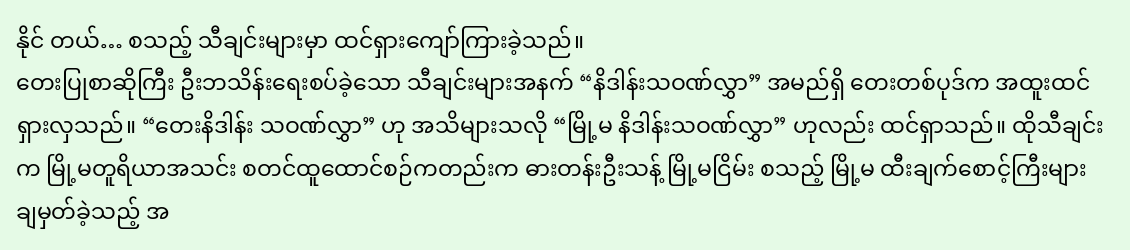နိုင် တယ်… စသည့် သီချင်းများမှာ ထင်ရှားကျော်ကြားခဲ့သည်။
တေးပြုစာဆိုကြီး ဦးဘသိန်းရေးစပ်ခဲ့သော သီချင်းများအနက် “နိဒါန်းသဝဏ်လွှာ” အမည်ရှိ တေးတစ်ပုဒ်က အထူးထင်ရှားလှသည်။ “တေးနိဒါန်း သဝဏ်လွှာ” ဟု အသိများသလို “မြို့မ နိဒါန်းသဝဏ်လွှာ” ဟုလည်း ထင်ရှာသည်။ ထိုသီချင်းက မြို့မတူရိယာအသင်း စတင်ထူထောင်စဉ်ကတည်းက ဓားတန်းဦးသန့် မြို့မငြိမ်း စသည့် မြို့မ ထီးချက်စောင့်ကြီးများ ချမှတ်ခဲ့သည့် အ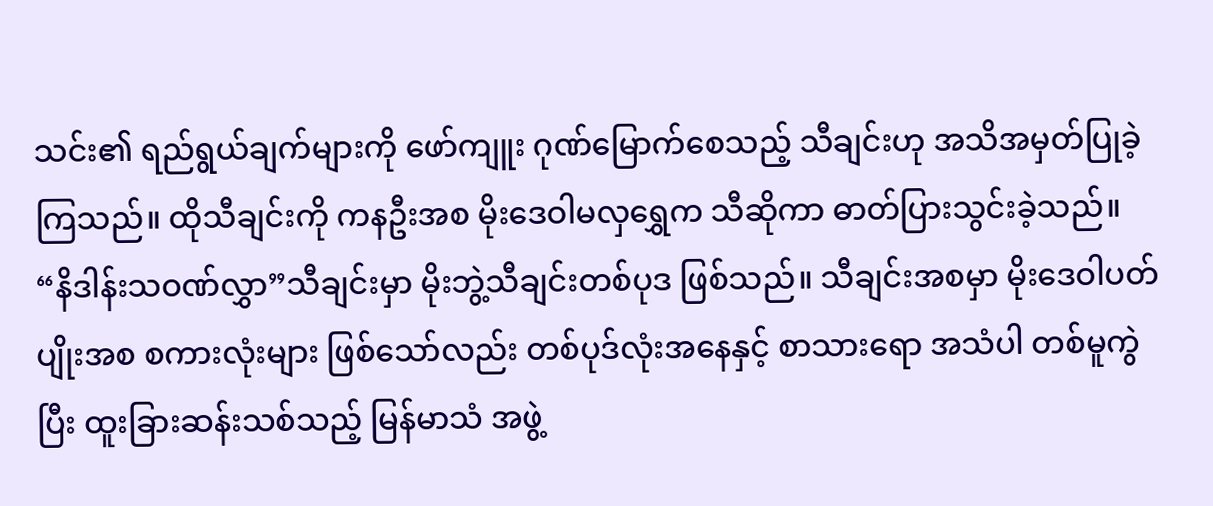သင်း၏ ရည်ရွယ်ချက်များကို ဖော်ကျူး ဂုဏ်မြောက်စေသည့် သီချင်းဟု အသိအမှတ်ပြုခဲ့ကြသည်။ ထိုသီချင်းကို ကနဦးအစ မိုးဒေဝါမလှရွှေက သီဆိုကာ ဓာတ်ပြားသွင်းခဲ့သည်။
“နိဒါန်းသဝဏ်လွှာ”သီချင်းမှာ မိုးဘွဲ့သီချင်းတစ်ပုဒ ဖြစ်သည်။ သီချင်းအစမှာ မိုးဒေဝါပတ်ပျိုးအစ စကားလုံးများ ဖြစ်သော်လည်း တစ်ပုဒ်လုံးအနေနှင့် စာသားရော အသံပါ တစ်မူကွဲပြီး ထူးခြားဆန်းသစ်သည့် မြန်မာသံ အဖွဲ့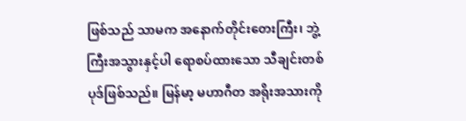ဖြစ်သည် သာမက အနောက်တိုင်းတေးကြီး၊ ဘွဲ့ကြီးအသွားနှင့်ပါ ရောစပ်ထားသော သီချင်းတစ်ပုဒ်ဖြစ်သည်။ မြန်မာ့ မဟာဂီတ အရိုးအသားကို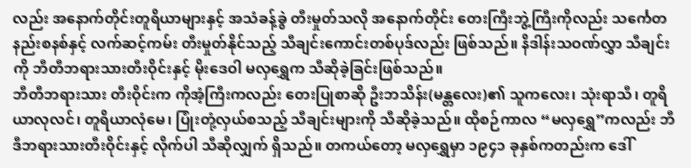လည်း အနောက်တိုင်းတူရိယာများနှင့် အသံခန့်ခွဲ တီးမှုတ်သလို အနောက်တိုင်း တေးကြီးဘွဲ့ကြီးကိုလည်း သင်္ကေတနည်းစနစ်နှင့် လက်ဆင့်ကမ်း တီးမှုတ်နိုင်သည့် သီချင်းကောင်းတစ်ပုဒ်လည်း ဖြစ်သည်။ နိဒါန်းသဝဏ်လွှာ သီချင်းကို ဘီတီဘရားသားတီးဝိုင်းနှင့် မိုးဒေဝါ မလှရွှေက သီဆိုခဲ့ခြင်းဖြစ်သည်။
ဘီတီဘရားသား တီးဝိုင်းက ကိုအံ့ကြီးကလည်း တေးပြုစာဆို ဦးဘသိန်း(မန္တလေး)၏ သူကလေး၊ သုံးရာသီ၊ တူရိယာလုလင်၊ တူရိယာလုံမေ၊ ပြုံးတုံ့လှယ်စသည့် သီချင်းများကို သီဆိုခဲ့သည်။ ထိုစဉ်ကာလ “မလှရွှေ”ကလည်း ဘီဒီဘရားသားတီးဝိုင်းနှင့် လိုက်ပါ သီဆိုလျှက် ရှိသည်။ တကယ်တော့ မလှရွှေမှာ ၁၉၄၁ ခုနှစ်ကတည်းက ဒေါ်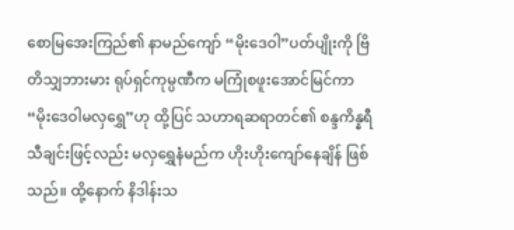စောမြအေးကြည်၏ နာမည်ကျော် “မိုးဒေဝါ”ပတ်ပျိုးကို ဗြိတိသျှဘားမား ရုပ်ရှင်ကုမ္ပဏီက မကြုံစဖူးအောင်မြင်ကာ “မိုးဒေဝါမလှရွှေ”ဟု ထို့ပြင် သဟာရဆရာတင်၏ စန္ဒကိန္နရီ သီချင်းဖြင့်လည်း မလှရွှေနံမည်က ဟိုးဟိုးကျော်နေချိန် ဖြစ်သည်။ ထို့နောက် နိဒါန်းသ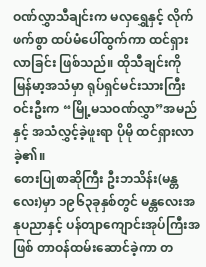ဝဏ်လွှာသီချင်းက မလှရွှေနှင့် လိုက်ဖက်စွာ ထပ်မံပေါ်ထွက်ကာ ထင်ရှားလာခြင်း ဖြစ်သည်။ ထိုသီချင်းကို မြန်မာ့အသံမှာ ရုပ်ရှင်မင်းသားကြီးဝင်းဦးက “မြို့မသဝဏ်လွှာ”အမည်နှင့် အသံလွှင့်ခဲ့ဖူးရာ ပိုမို ထင်ရှားလာခဲ့၏။
တေးပြုစာဆိုကြီး ဦးဘသိန်း(မန္တလေး)မှာ ၁၉၆၃ခုနှစ်တွင် မန္တလေးအနုပညာနှင့် ပန်တျာကျောင်းအုပ်ကြီးအဖြစ် တာဝန်ထမ်းဆောင်ခဲ့ကာ တ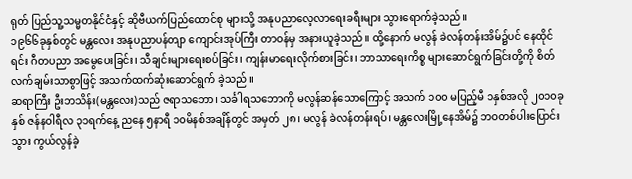ရုတ် ပြည်သူ့သမ္မတနိုင်ငံနှင့် ဆိုဗီယက်ပြည်ထောင်စု များသို့ အနုပညာလေ့လာရေးခရီးများ သွားရောက်ခဲ့သည်။
၁၉၆၆ခုနှစ်တွင် မန္တလေး အနုပညာပန်တျာ ကျောင်းအုပ်ကြီး တာဝန်မှ အနားယူခဲ့သည်။ ထို့နောက် မလွန် ခဲလန်တန်းအိမ်၌ပင် နေထိုင်ရင်း ဂီတပညာ အမွေပေးခြင်း၊ သီချင်းများရေးစပ်ခြင်း၊ ကျန်းမာရေးလိုက်စားခြင်း၊ ဘာသာရေးကိစ္စ များဆောင်ရွက်ခြင်းတို့ကို စိတ်လက်ချမ်းသာစွာဖြင့် အသက်ထက်ဆုံးဆောင်ရွက် ခဲ့သည်။
ဆရာကြီး ဦးဘသိန်း(မန္တလေး)သည် ဇရာသဘော၊ သင်္ခါရသဘောကို မလွန်ဆန်သောကြောင့် အသက် ၁၀၀ မပြည့်မီ ၁နှစ်အလို ၂၀၁၀ခုနှစ် ဇန်နဝါရီလ ၃၁ရက်နေ့ ညနေ ၅နာရီ ၁၀မိနစ်အချိန်တွင် အမှတ် ၂၈၊ မလွန် ခဲလန်တန်းရပ်၊ မန္တလေးမြို့နေအိမ်၌ ဘဝတစ်ပါးပြောင်းသွား ကွယ်လွန်ခဲ့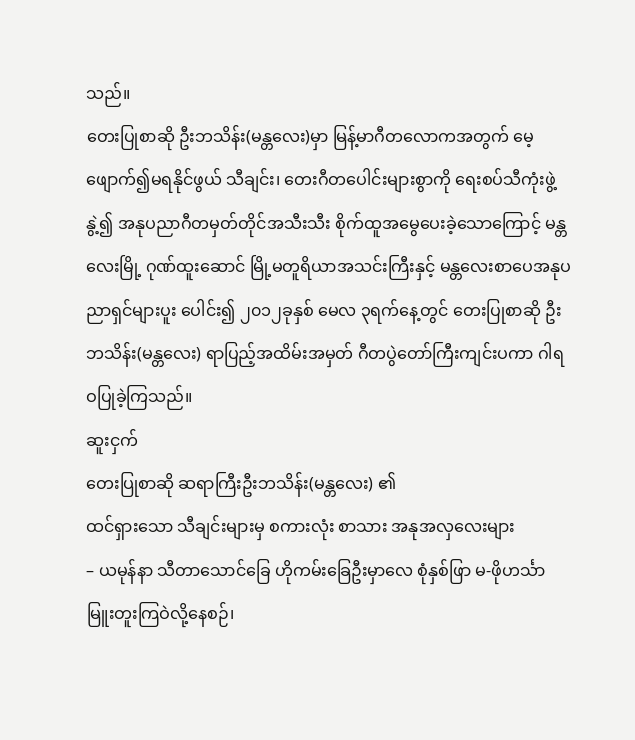သည်။
တေးပြုစာဆို ဦးဘသိန်း(မန္တလေး)မှာ မြန့်မာဂီတလောကအတွက် မေ့ဖျောက်၍မရနိုင်ဖွယ် သီချင်း၊ တေးဂီတပေါင်းများစွာကို ရေးစပ်သီကုံးဖွဲ့နွဲ့၍ အနုပညာဂီတမှတ်တိုင်အသီးသီး စိုက်ထူအမွေပေးခဲ့သောကြောင့် မန္တလေးမြို့ ဂုဏ်ထူးဆောင် မြို့မတူရိယာအသင်းကြီးနှင့် မန္တလေးစာပေအနုပညာရှင်များပူး ပေါင်း၍ ၂၀၁၂ခုနှစ် မေလ ၃ရက်နေ့တွင် တေးပြုစာဆို ဦးဘသိန်း(မန္တလေး) ရာပြည့်အထိမ်းအမှတ် ဂီတပွဲတော်ကြီးကျင်းပကာ ဂါရဝပြုခဲ့ကြသည်။
ဆူးငှက်
တေးပြုစာဆို ဆရာကြီးဦးဘသိန်း(မန္တလေး) ၏
ထင်ရှားသော သီချင်းများမှ စကားလုံး စာသား အနုအလှလေးများ
– ယမုန်နာ သီတာသောင်ခြေ ဟိုကမ်းခြေဦးမှာလေ စုံနှစ်ဖြာ မ-ဖိုဟင်္သာ မြူးတူးကြဝဲလို့နေစဉ်၊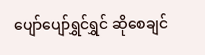ပျော်ပျော်ရွှင်ရွှင် ဆိုစေချင်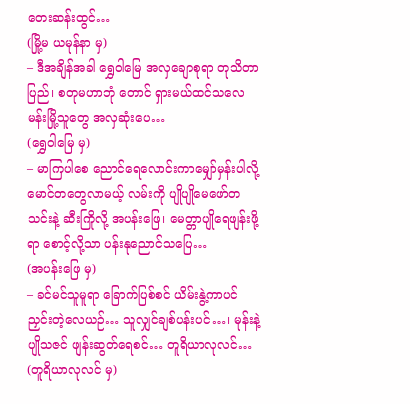တေးဆန်းထွင်…
(မြို့မ ယမုန်နာ မှ)
– ဒီအချိန်အခါ ရွှေဝါမြေ အလှချောစုရာ တုသိတာပြည်၊ စတုမဟာဘုံ တောင် ရှားမယ်ထင်သလေ မန်းမြို့သူတွေ အလှဆုံးပေ…
(ရွှေဝါမြေ မှ)
– မာကြပါစေ ညောင်ရေလောင်းကာမျှော်မှန်းပါလို့ မောင်တတွေလာမယ့် လမ်းကို ပျိုပျိုမေဖော်တသင်းနဲ့ ဆီးကြိုလို့ အပန်းဖြေ၊ မေတ္တာပျိုရေဖျန်းဖို့ရာ စောင့်လို့သာ ပန်းနုညောင်သပြေ…
(အပန်းဖြေ မှ)
– ခင်မင်သူမူရာ ခြောက်ပြစ်စင် ယိမ်းနွဲ့ကာပင် ညှင်းတဲ့လေယဉ်… သူလျှင်ချစ်ပန်းပင်…၊ မုန်းနဲ့ပျိုသဇင် ဖျန်းဆွတ်ရေစင်… တူရိယာလုလင်…
(တူရိယာလုလင် မှ)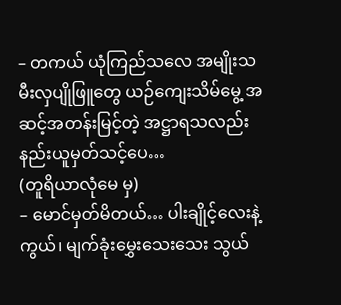– တကယ် ယုံကြည်သလေ အမျိုးသမီးလှပျိုဖြူတွေ ယဉ်ကျေးသိမ်မွေ့ အဆင့်အတန်းမြင့်တဲ့ အဋ္ဌာရသလည်း နည်းယူမှတ်သင့်ပေ…
(တူရိယာလုံမေ မှ)
– မောင်မှတ်မိတယ်… ပါးချိုင့်လေးနဲ့ကွယ်၊ မျက်ခုံးမွှေးသေးသေး သွယ်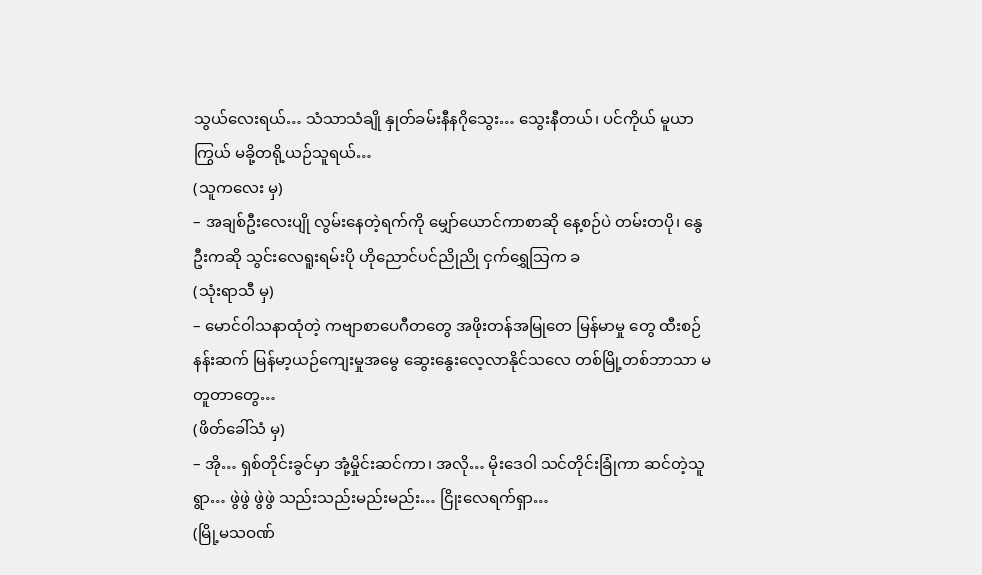သွယ်လေးရယ်… သံသာသံချို နှုတ်ခမ်းနီနဂိုသွေး… သွေးနီတယ်၊ ပင်ကိုယ် မူယာကြွယ် မခို့တရို့ယဉ်သူရယ်…
(သူကလေး မှ)
– အချစ်ဦးလေးပျို လွမ်းနေတဲ့ရက်ကို မျှော်ယောင်ကာစာဆို နေ့စဉ်ပဲ တမ်းတပို၊ နွေဦးကဆို သွင်းလေရူးရမ်းပို ဟိုညောင်ပင်ညိုညို ငှက်ရွှေသြက ခ
(သုံးရာသီ မှ)
– မောင်ဝါသနာထုံတဲ့ ကဗျာစာပေဂီတတွေ အဖိုးတန်အမြုတေ မြန်မာမှု တွေ ထီးစဉ်နန်းဆက် မြန်မာ့ယဉ်ကျေးမှုအမွေ ဆွေးနွေးလေ့လာနိုင်သလေ တစ်မြို့တစ်ဘာသာ မတူတာတွေ…
(ဖိတ်ခေါ်သံ မှ)
– အို… ရှစ်တိုင်းခွင်မှာ အုံ့မှိုင်းဆင်ကာ၊ အလို… မိုးဒေဝါ သင်တိုင်းခြုံကာ ဆင်တဲ့သူရွာ… ဖွဲဖွဲ ဖွဲဖွဲ သည်းသည်းမည်းမည်း… ငြိုးလေရက်ရှာ…
(မြို့မသဝဏ်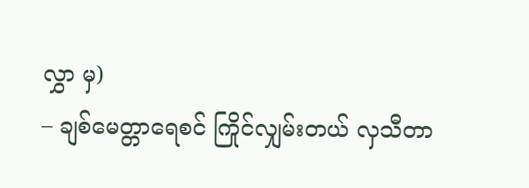လွှာ မှ)
– ချစ်မေတ္တာရေစင် ကြိုင်လျှမ်းတယ် လှသီတာ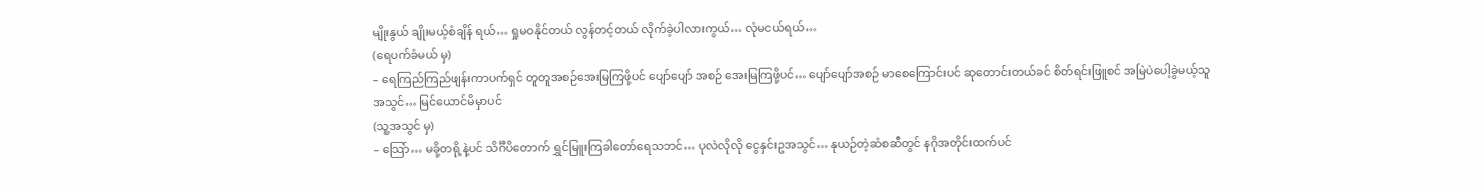မျိုးနွယ် ချိုးမယ့်စံချိန် ရယ်… ရှုမဝနိုင်တယ် လွန်တင့်တယ် လိုက်ခဲ့ပါလားကွယ်… လုံမငယ်ရယ်…
(ရေပက်ခံမယ် မှ)
– ရေကြည်ကြည်ဖျန်းကာပက်ရှင် တူတူအစဉ်အေးမြကြဖို့ပင် ပျော်ပျော် အစဉ် အေးမြကြဖို့ပင်… ပျော်ပျော်အစဉ် မာစေကြောင်းပင် ဆုတောင်းတယ်ခင် စိတ်ရင်းဖြူစင် အမြဲပဲပေါ့ခွဲမယ့်သူအသွင်… မြင်ယောင်မိမှာပင်
(သူ့အသွင် မှ)
– သြော်… မခို့တရို့နဲ့ပင် သိင်္ဂီပိတောက် ရွှင်မြူးကြခါတော်ရေသဘင်… ပုလဲလိုလို ငွေနှင်းဥအသွင်… နုယဉ်တဲ့ဆံစဆီတွင် နဂိုအတိုင်းထက်ပင်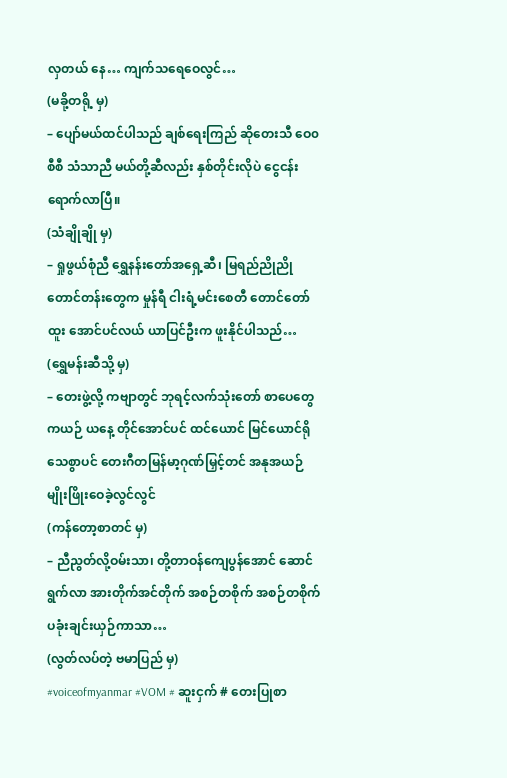လှတယ် နေ… ကျက်သရေဝေလွင်…
(မခို့တရို့ မှ)
– ပျော်မယ်ထင်ပါသည် ချစ်ရေးကြည် ဆိုတေးသီ ဝေ၀စီစီ သံသာညီ မယ်တို့ဆီလည်း နှစ်တိုင်းလိုပဲ ငွေငန်းရောက်လာပြီ။
(သံချိုချို မှ)
– ရှုဖွယ်စုံညီ ရွှေနန်းတော်အရှေ့ဆီ၊ မြရည်ညိုညို တောင်တန်းတွေက မှုန်ရီ ငါးရံ့မင်းစေတီ တောင်တော်ထူး အောင်ပင်လယ် ယာပြင်ဦးက ဖူးနိုင်ပါသည်…
(ရွှေမန်းဆီသို့ မှ)
– တေးဖွဲ့လို့ ကဗျာတွင် ဘုရင့်လက်သုံးတော် စာပေတွေကယဉ် ယနေ့ တိုင်အောင်ပင် ထင်ယောင် မြင်ယောင်ရိုသေစွာပင် တေးဂီတမြန်မာ့ဂုဏ်မြှင့်တင် အနုအယဉ်မျိုးဖြိုးဝေခဲ့လွင်လွင်
(ကန်တော့စာတင် မှ)
– ညီညွတ်လို့ဝမ်းသာ၊ တို့တာဝန်ကျေပွန်အောင် ဆောင်ရွက်လာ အားတိုက်အင်တိုက် အစဉ်တစိုက် အစဉ်တစိုက် ပခုံးချင်းယှဉ်ကာသာ…
(လွတ်လပ်တဲ့ ဗမာပြည် မှ)
#voiceofmyanmar #VOM # ဆူးငှက် # တေးပြုစာ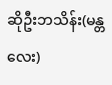ဆိုဦးဘသိန်း(မန္တလေး)